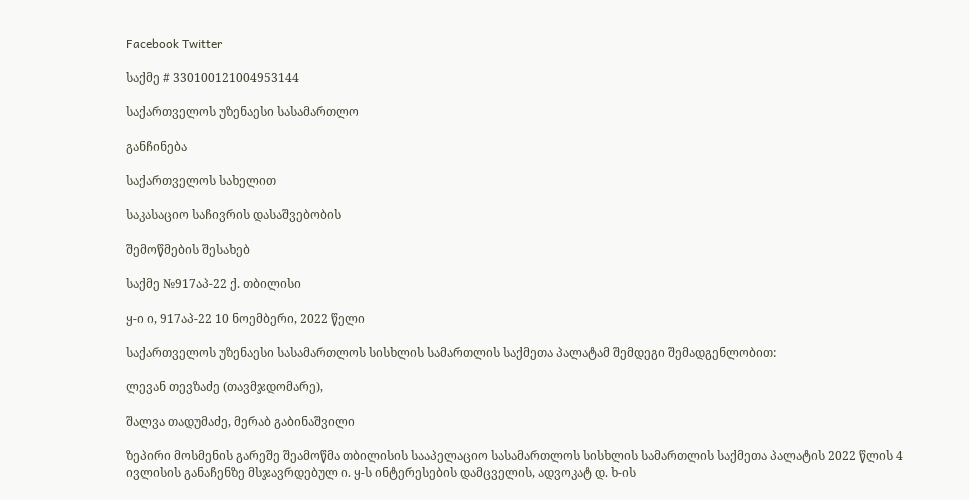Facebook Twitter

საქმე # 330100121004953144

საქართველოს უზენაესი სასამართლო

განჩინება

საქართველოს სახელით

საკასაციო საჩივრის დასაშვებობის

შემოწმების შესახებ

საქმე №917აპ-22 ქ. თბილისი

ყ-ი ი, 917აპ-22 10 ნოემბერი, 2022 წელი

საქართველოს უზენაესი სასამართლოს სისხლის სამართლის საქმეთა პალატამ შემდეგი შემადგენლობით:

ლევან თევზაძე (თავმჯდომარე),

შალვა თადუმაძე, მერაბ გაბინაშვილი

ზეპირი მოსმენის გარეშე შეამოწმა თბილისის სააპელაციო სასამართლოს სისხლის სამართლის საქმეთა პალატის 2022 წლის 4 ივლისის განაჩენზე მსჯავრდებულ ი. ყ-ს ინტერესების დამცველის, ადვოკატ დ. ხ-ის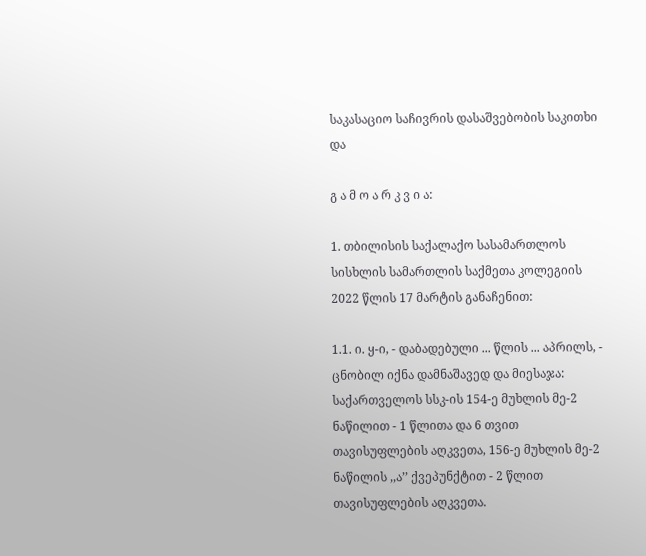საკასაციო საჩივრის დასაშვებობის საკითხი და

გ ა მ ო ა რ კ ვ ი ა:

1. თბილისის საქალაქო სასამართლოს სისხლის სამართლის საქმეთა კოლეგიის 2022 წლის 17 მარტის განაჩენით:

1.1. ი. ყ-ი, - დაბადებული ... წლის ... აპრილს, - ცნობილ იქნა დამნაშავედ და მიესაჯა: საქართველოს სსკ-ის 154-ე მუხლის მე-2 ნაწილით - 1 წლითა და 6 თვით თავისუფლების აღკვეთა, 156-ე მუხლის მე-2 ნაწილის ,,ა’’ ქვეპუნქტით - 2 წლით თავისუფლების აღკვეთა.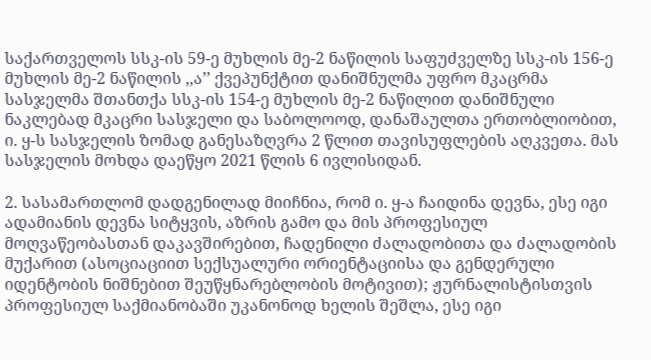საქართველოს სსკ-ის 59-ე მუხლის მე-2 ნაწილის საფუძველზე სსკ-ის 156-ე მუხლის მე-2 ნაწილის ,,ა’’ ქვეპუნქტით დანიშნულმა უფრო მკაცრმა სასჯელმა შთანთქა სსკ-ის 154-ე მუხლის მე-2 ნაწილით დანიშნული ნაკლებად მკაცრი სასჯელი და საბოლოოდ, დანაშაულთა ერთობლიობით, ი. ყ-ს სასჯელის ზომად განესაზღვრა 2 წლით თავისუფლების აღკვეთა. მას სასჯელის მოხდა დაეწყო 2021 წლის 6 ივლისიდან.

2. სასამართლომ დადგენილად მიიჩნია, რომ ი. ყ-ა ჩაიდინა დევნა, ესე იგი ადამიანის დევნა სიტყვის, აზრის გამო და მის პროფესიულ მოღვაწეობასთან დაკავშირებით, ჩადენილი ძალადობითა და ძალადობის მუქარით (ასოციაციით სექსუალური ორიენტაციისა და გენდერული იდენტობის ნიშნებით შეუწყნარებლობის მოტივით); ჟურნალისტისთვის პროფესიულ საქმიანობაში უკანონოდ ხელის შეშლა, ესე იგი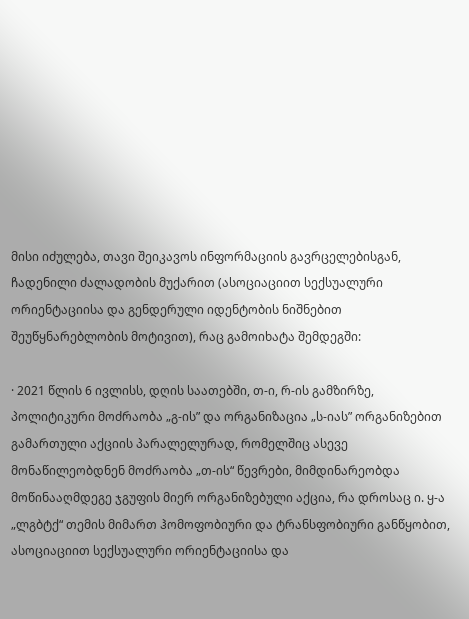მისი იძულება, თავი შეიკავოს ინფორმაციის გავრცელებისგან, ჩადენილი ძალადობის მუქარით (ასოციაციით სექსუალური ორიენტაციისა და გენდერული იდენტობის ნიშნებით შეუწყნარებლობის მოტივით), რაც გამოიხატა შემდეგში:

· 2021 წლის 6 ივლისს, დღის საათებში, თ-ი, რ-ის გამზირზე, პოლიტიკური მოძრაობა „გ-ის” და ორგანიზაცია „ს-იას” ორგანიზებით გამართული აქციის პარალელურად, რომელშიც ასევე მონაწილეობდნენ მოძრაობა „თ-ის“ წევრები, მიმდინარეობდა მოწინააღმდეგე ჯგუფის მიერ ორგანიზებული აქცია, რა დროსაც ი. ყ-ა „ლგბტქ“ თემის მიმართ ჰომოფობიური და ტრანსფობიური განწყობით, ასოციაციით სექსუალური ორიენტაციისა და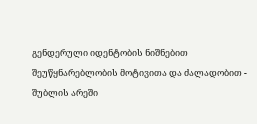გენდერული იდენტობის ნიშნებით შეუწყნარებლობის მოტივითა და ძალადობით - შუბლის არეში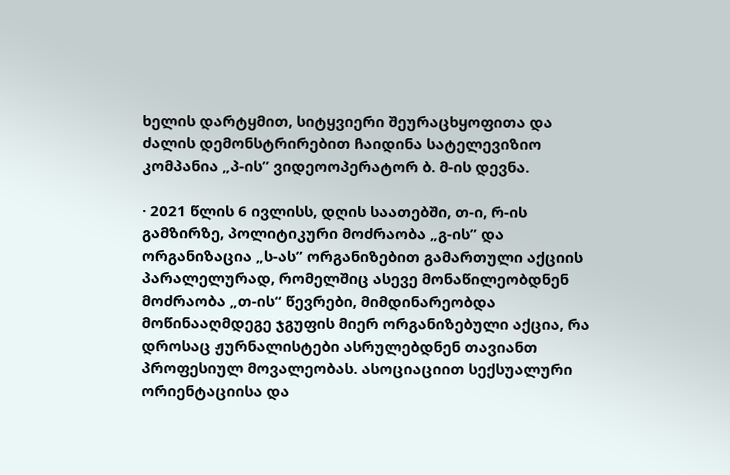ხელის დარტყმით, სიტყვიერი შეურაცხყოფითა და ძალის დემონსტრირებით ჩაიდინა სატელევიზიო კომპანია „პ-ის” ვიდეოოპერატორ ბ. მ-ის დევნა.

· 2021 წლის 6 ივლისს, დღის საათებში, თ-ი, რ-ის გამზირზე, პოლიტიკური მოძრაობა „გ-ის” და ორგანიზაცია „ს-ას” ორგანიზებით გამართული აქციის პარალელურად, რომელშიც ასევე მონაწილეობდნენ მოძრაობა „თ-ის“ წევრები, მიმდინარეობდა მოწინააღმდეგე ჯგუფის მიერ ორგანიზებული აქცია, რა დროსაც ჟურნალისტები ასრულებდნენ თავიანთ პროფესიულ მოვალეობას. ასოციაციით სექსუალური ორიენტაციისა და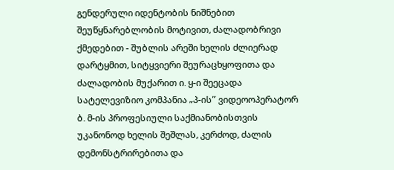გენდერული იდენტობის ნიშნებით შეუწყნარებლობის მოტივით, ძალადობრივი ქმედებით - შუბლის არეში ხელის ძლიერად დარტყმით, სიტყვიერი შეურაცხყოფითა და ძალადობის მუქარით ი. ყ-ი შეეცადა სატელევიზიო კომპანია „პ-ის’’ ვიდეოოპერატორ ბ. მ-ის პროფესიული საქმიანობისთვის უკანონოდ ხელის შეშლას, კერძოდ, ძალის დემონსტრირებითა და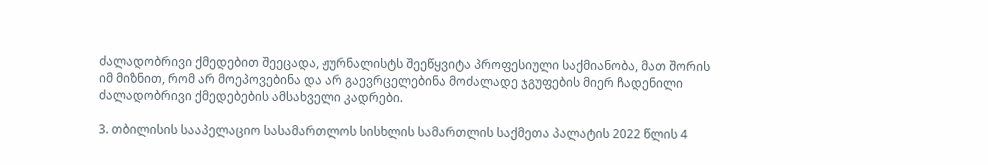ძალადობრივი ქმედებით შეეცადა, ჟურნალისტს შეეწყვიტა პროფესიული საქმიანობა, მათ შორის იმ მიზნით, რომ არ მოეპოვებინა და არ გაევრცელებინა მოძალადე ჯგუფების მიერ ჩადენილი ძალადობრივი ქმედებების ამსახველი კადრები.

3. თბილისის სააპელაციო სასამართლოს სისხლის სამართლის საქმეთა პალატის 2022 წლის 4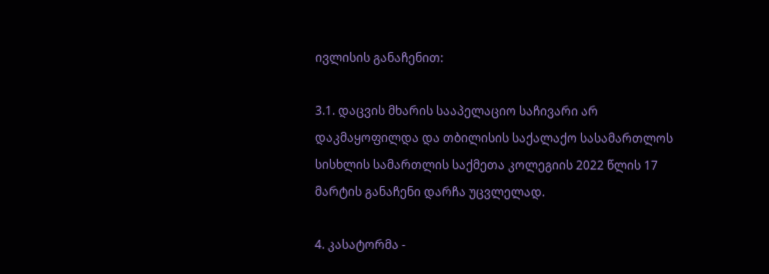ივლისის განაჩენით:

3.1. დაცვის მხარის სააპელაციო საჩივარი არ დაკმაყოფილდა და თბილისის საქალაქო სასამართლოს სისხლის სამართლის საქმეთა კოლეგიის 2022 წლის 17 მარტის განაჩენი დარჩა უცვლელად.

4. კასატორმა -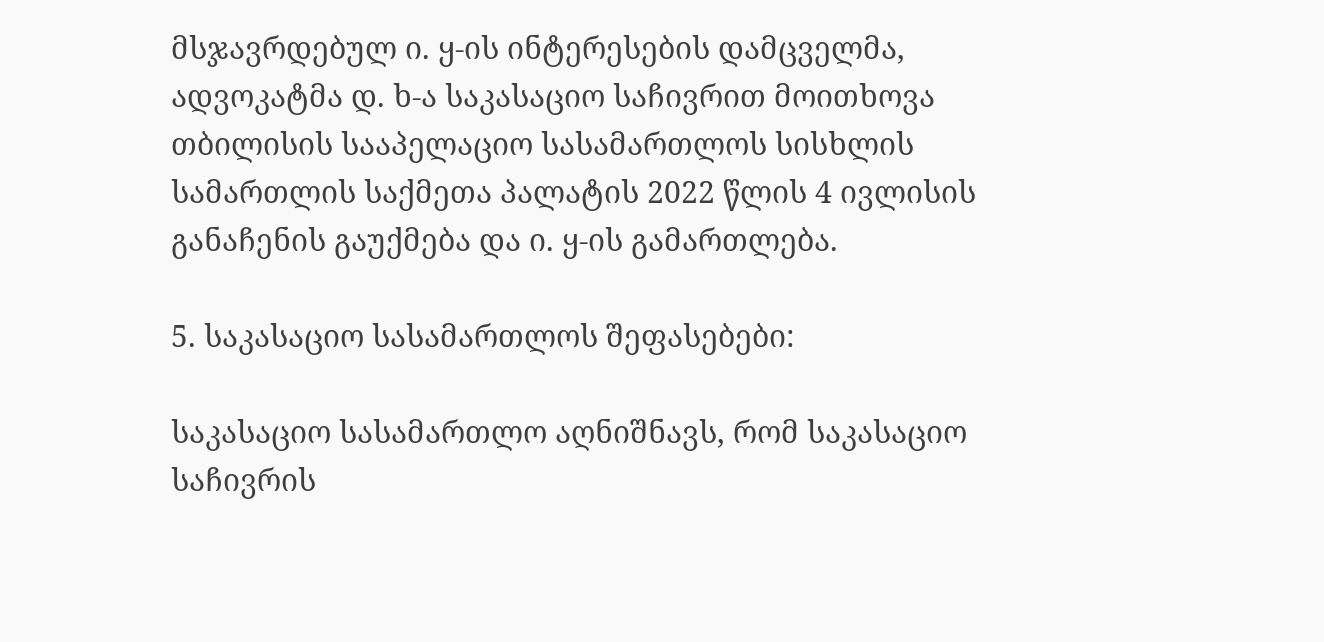მსჯავრდებულ ი. ყ-ის ინტერესების დამცველმა, ადვოკატმა დ. ხ-ა საკასაციო საჩივრით მოითხოვა თბილისის სააპელაციო სასამართლოს სისხლის სამართლის საქმეთა პალატის 2022 წლის 4 ივლისის განაჩენის გაუქმება და ი. ყ-ის გამართლება.

5. საკასაციო სასამართლოს შეფასებები:

საკასაციო სასამართლო აღნიშნავს, რომ საკასაციო საჩივრის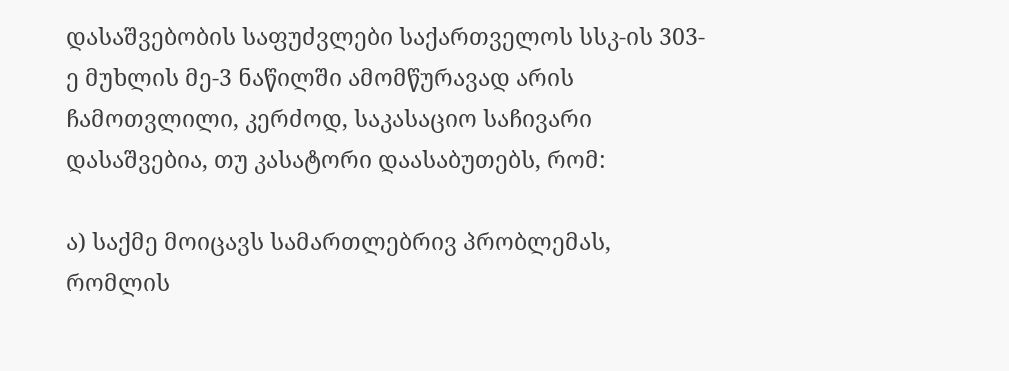დასაშვებობის საფუძვლები საქართველოს სსკ-ის 303-ე მუხლის მე-3 ნაწილში ამომწურავად არის ჩამოთვლილი, კერძოდ, საკასაციო საჩივარი დასაშვებია, თუ კასატორი დაასაბუთებს, რომ:

ა) საქმე მოიცავს სამართლებრივ პრობლემას, რომლის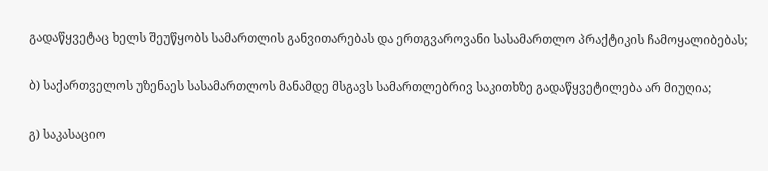გადაწყვეტაც ხელს შეუწყობს სამართლის განვითარებას და ერთგვაროვანი სასამართლო პრაქტიკის ჩამოყალიბებას;

ბ) საქართველოს უზენაეს სასამართლოს მანამდე მსგავს სამართლებრივ საკითხზე გადაწყვეტილება არ მიუღია;

გ) საკასაციო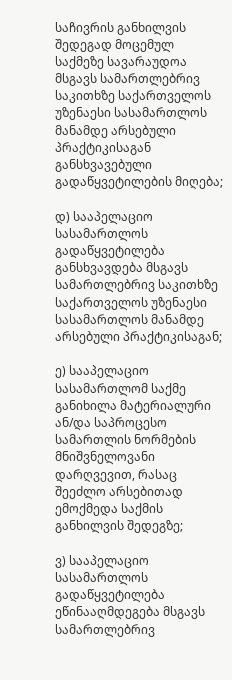საჩივრის განხილვის შედეგად მოცემულ საქმეზე სავარაუდოა მსგავს სამართლებრივ საკითხზე საქართველოს უზენაესი სასამართლოს მანამდე არსებული პრაქტიკისაგან განსხვავებული გადაწყვეტილების მიღება;

დ) სააპელაციო სასამართლოს გადაწყვეტილება განსხვავდება მსგავს სამართლებრივ საკითხზე საქართველოს უზენაესი სასამართლოს მანამდე არსებული პრაქტიკისაგან;

ე) სააპელაციო სასამართლომ საქმე განიხილა მატერიალური ან/და საპროცესო სამართლის ნორმების მნიშვნელოვანი დარღვევით, რასაც შეეძლო არსებითად ემოქმედა საქმის განხილვის შედეგზე;

ვ) სააპელაციო სასამართლოს გადაწყვეტილება ეწინააღმდეგება მსგავს სამართლებრივ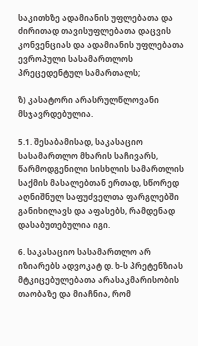საკითხზე ადამიანის უფლებათა და ძირითად თავისუფლებათა დაცვის კონვენციას და ადამიანის უფლებათა ევროპული სასამართლოს პრეცედენტულ სამართალს;

ზ) კასატორი არასრულწლოვანი მსჯავრდებულია.

5.1. შესაბამისად, საკასაციო სასამართლო მხარის საჩივარს, წარმოდგენილი სისხლის სამართლის საქმის მასალებთან ერთად, სწორედ აღნიშნულ საფუძველთა ფარგლებში განიხილავს და აფასებს, რამდენად დასაბუთებულია იგი.

6. საკასაციო სასამართლო არ იზიარებს ადვოკატ დ. ხ-ს პრეტენზიას მტკიცებულებათა არასაკმარისობის თაობაზე და მიაჩნია, რომ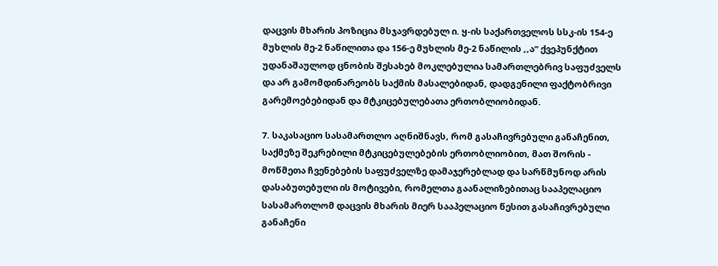დაცვის მხარის პოზიცია მსჯავრდებულ ი. ყ-ის საქართველოს სსკ-ის 154-ე მუხლის მე-2 ნაწილითა და 156-ე მუხლის მე-2 ნაწილის ,,ა’’ ქვეპუნქტით უდანაშაულოდ ცნობის შესახებ მოკლებულია სამართლებრივ საფუძველს და არ გამომდინარეობს საქმის მასალებიდან, დადგენილი ფაქტობრივი გარემოებებიდან და მტკიცებულებათა ერთობლიობიდან.

7. საკასაციო სასამართლო აღნიშნავს, რომ გასაჩივრებული განაჩენით, საქმეზე შეკრებილი მტკიცებულებების ერთობლიობით, მათ შორის - მოწმეთა ჩვენებების საფუძველზე დამაჯერებლად და სარწმუნოდ არის დასაბუთებული ის მოტივები, რომელთა გაანალიზებითაც სააპელაციო სასამართლომ დაცვის მხარის მიერ სააპელაციო წესით გასაჩივრებული განაჩენი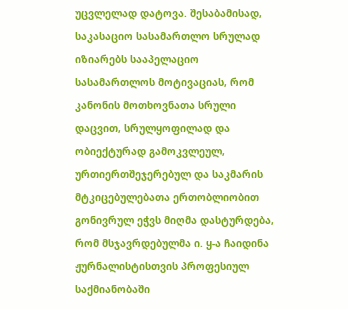უცვლელად დატოვა. შესაბამისად, საკასაციო სასამართლო სრულად იზიარებს სააპელაციო სასამართლოს მოტივაციას, რომ კანონის მოთხოვნათა სრული დაცვით, სრულყოფილად და ობიექტურად გამოკვლეულ, ურთიერთშეჯერებულ და საკმარის მტკიცებულებათა ერთობლიობით გონივრულ ეჭვს მიღმა დასტურდება, რომ მსჯავრდებულმა ი. ყ-ა ჩაიდინა ჟურნალისტისთვის პროფესიულ საქმიანობაში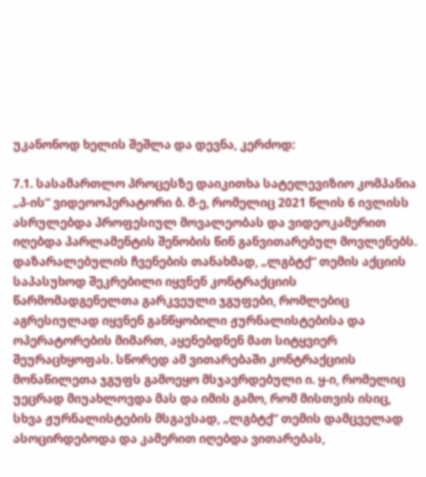უკანონოდ ხელის შეშლა და დევნა, კერძოდ:

7.1. სასამართლო პროცესზე დაიკითხა სატელევიზიო კომპანია „პ-ის“ ვიდეოოპერატორი ბ. მ-ე, რომელიც 2021 წლის 6 ივლისს ასრულებდა პროფესიულ მოვალეობას და ვიდეოკამერით იღებდა პარლამენტის შენობის წინ განვითარებულ მოვლენებს. დაზარალებულის ჩვენების თანახმად, „ლგბტქ“ თემის აქციის საპასუხოდ შეკრებილი იყვნენ კონტრაქციის წარმომადგენელთა გარკვეული ჯგუფები, რომლებიც აგრესიულად იყვნენ განწყობილი ჟურნალისტებისა და ოპერატორების მიმართ, აყენებდნენ მათ სიტყვიერ შეურაცხყოფას. სწორედ ამ ვითარებაში კონტრაქციის მონაწილეთა ჯგუფს გამოეყო მსჯავრდებული ი. ყ-ი, რომელიც უეცრად მიუახლოვდა მას და იმის გამო, რომ მისთვის ისიც, სხვა ჟურნალისტების მსგავსად, „ლგბტქ“ თემის დამცველად ასოცირდებოდა და კამერით იღებდა ვითარებას,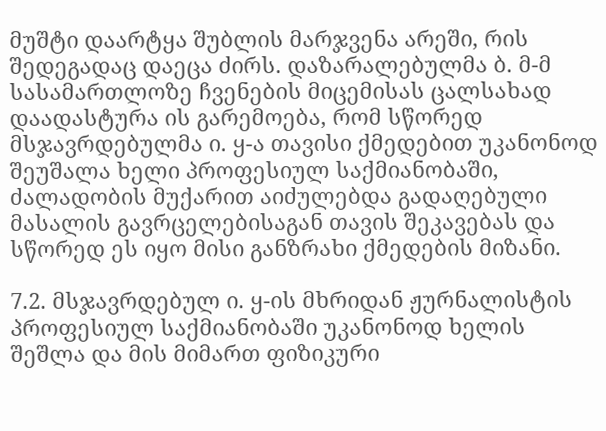მუშტი დაარტყა შუბლის მარჯვენა არეში, რის შედეგადაც დაეცა ძირს. დაზარალებულმა ბ. მ-მ სასამართლოზე ჩვენების მიცემისას ცალსახად დაადასტურა ის გარემოება, რომ სწორედ მსჯავრდებულმა ი. ყ-ა თავისი ქმედებით უკანონოდ შეუშალა ხელი პროფესიულ საქმიანობაში, ძალადობის მუქარით აიძულებდა გადაღებული მასალის გავრცელებისაგან თავის შეკავებას და სწორედ ეს იყო მისი განზრახი ქმედების მიზანი.

7.2. მსჯავრდებულ ი. ყ-ის მხრიდან ჟურნალისტის პროფესიულ საქმიანობაში უკანონოდ ხელის შეშლა და მის მიმართ ფიზიკური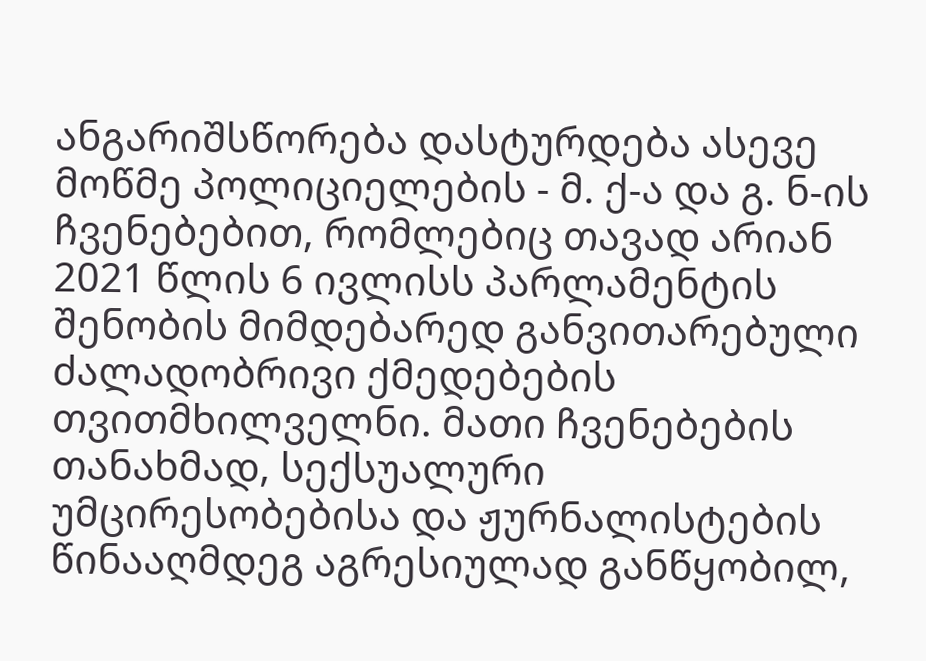ანგარიშსწორება დასტურდება ასევე მოწმე პოლიციელების - მ. ქ-ა და გ. ნ-ის ჩვენებებით, რომლებიც თავად არიან 2021 წლის 6 ივლისს პარლამენტის შენობის მიმდებარედ განვითარებული ძალადობრივი ქმედებების თვითმხილველნი. მათი ჩვენებების თანახმად, სექსუალური უმცირესობებისა და ჟურნალისტების წინააღმდეგ აგრესიულად განწყობილ,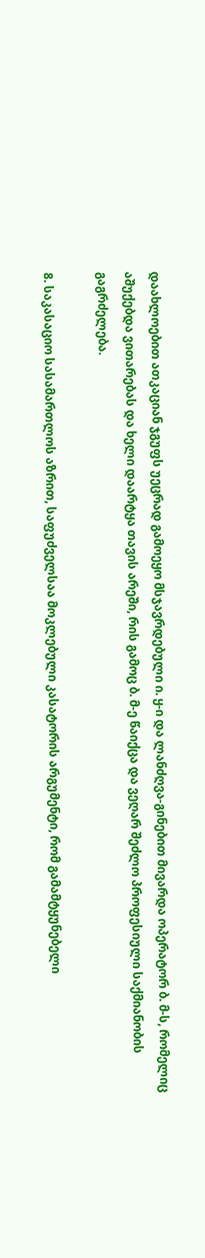დაახლოებით ათკაციან ჯგუფს უეცრად გამოეყო მსჯავრდებული ი. ყ-ი და ლანძღვა-გინებით მივარდა ოპერატორ ბ. მ-ს, რომელიც აშუქებდა ვითარებას და ხელი დაარტყა თავის არეში, რის გამოც ბ. მ-ე წაიქცა და ვეღარ შეძლო პროფესიული საქმიანობის გაგრძელება.

8. საკასაციო სასამართლოს აზრით, საფუძველსაა მოკლებული კასატორის არგუმენტი, რომ გამამტყუნებელი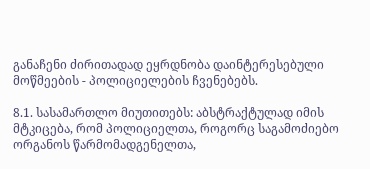განაჩენი ძირითადად ეყრდნობა დაინტერესებული მოწმეების - პოლიციელების ჩვენებებს.

8.1. სასამართლო მიუთითებს: აბსტრაქტულად იმის მტკიცება, რომ პოლიციელთა, როგორც საგამოძიებო ორგანოს წარმომადგენელთა,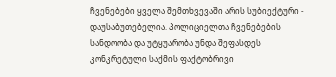ჩვენებები ყველა შემთხვევაში არის სუბიექტური - დაუსაბუთებელია. პოლიციელთა ჩვენებების სანდოობა და უტყუარობა უნდა შეფასდეს კონკრეტული საქმის ფაქტობრივი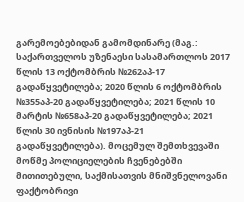გარემოებებიდან გამომდინარე (მაგ.: საქართველოს უზენაესი სასამართლოს 2017 წლის 13 ოქტომბრის №262აპ-17 გადაწყვეტილება; 2020 წლის 6 ოქტომბრის №355აპ-20 გადაწყვეტილება; 2021 წლის 10 მარტის №658აპ-20 გადაწყვეტილება; 2021 წლის 30 ივნისის №197აპ-21 გადაწყვეტილება). მოცემულ შემთხვევაში მოწმე პოლიციელების ჩვენებებში მითითებული, საქმისათვის მნიშვნელოვანი ფაქტობრივი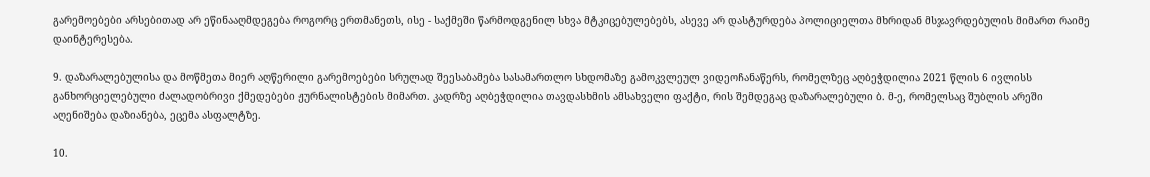გარემოებები არსებითად არ ეწინააღმდეგება როგორც ერთმანეთს, ისე - საქმეში წარმოდგენილ სხვა მტკიცებულებებს, ასევე არ დასტურდება პოლიციელთა მხრიდან მსჯავრდებულის მიმართ რაიმე დაინტერესება.

9. დაზარალებულისა და მოწმეთა მიერ აღწერილი გარემოებები სრულად შეესაბამება სასამართლო სხდომაზე გამოკვლეულ ვიდეოჩანაწერს, რომელზეც აღბეჭდილია 2021 წლის 6 ივლისს განხორციელებული ძალადობრივი ქმედებები ჟურნალისტების მიმართ. კადრზე აღბეჭდილია თავდასხმის ამსახველი ფაქტი, რის შემდეგაც დაზარალებული ბ. მ-ე, რომელსაც შუბლის არეში აღენიშება დაზიანება, ეცემა ასფალტზე.

10.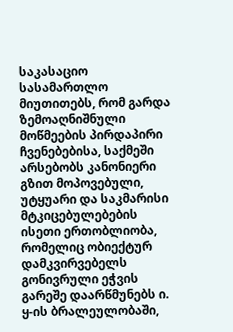საკასაციო სასამართლო მიუთითებს, რომ გარდა ზემოაღნიშნული მოწმეების პირდაპირი ჩვენებებისა, საქმეში არსებობს კანონიერი გზით მოპოვებული, უტყუარი და საკმარისი მტკიცებულებების ისეთი ერთობლიობა, რომელიც ობიექტურ დამკვირვებელს გონივრული ეჭვის გარეშე დაარწმუნებს ი. ყ-ის ბრალეულობაში,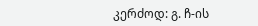კერძოდ: გ. ჩ-ის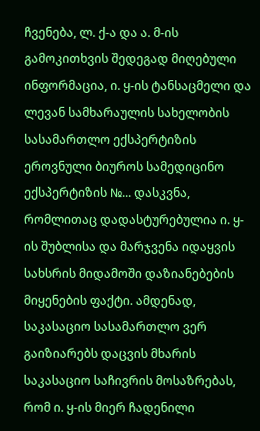ჩვენება, ლ. ქ-ა და ა. მ-ის გამოკითხვის შედეგად მიღებული ინფორმაცია, ი. ყ-ის ტანსაცმელი და ლევან სამხარაულის სახელობის სასამართლო ექსპერტიზის ეროვნული ბიუროს სამედიცინო ექსპერტიზის №... დასკვნა, რომლითაც დადასტურებულია ი. ყ-ის შუბლისა და მარჯვენა იდაყვის სახსრის მიდამოში დაზიანებების მიყენების ფაქტი. ამდენად, საკასაციო სასამართლო ვერ გაიზიარებს დაცვის მხარის საკასაციო საჩივრის მოსაზრებას, რომ ი. ყ-ის მიერ ჩადენილი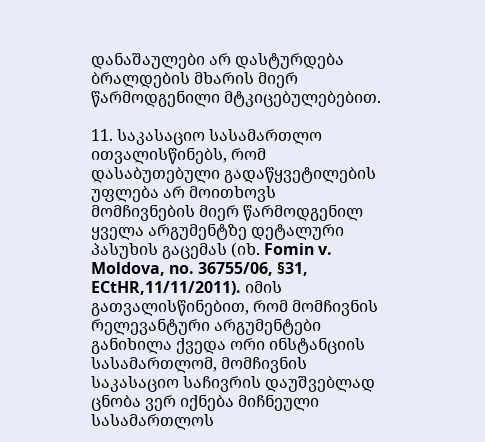დანაშაულები არ დასტურდება ბრალდების მხარის მიერ წარმოდგენილი მტკიცებულებებით.

11. საკასაციო სასამართლო ითვალისწინებს, რომ დასაბუთებული გადაწყვეტილების უფლება არ მოითხოვს მომჩივნების მიერ წარმოდგენილ ყველა არგუმენტზე დეტალური პასუხის გაცემას (იხ. Fomin v. Moldova, no. 36755/06, §31, ECtHR,11/11/2011). იმის გათვალისწინებით, რომ მომჩივნის რელევანტური არგუმენტები განიხილა ქვედა ორი ინსტანციის სასამართლომ, მომჩივნის საკასაციო საჩივრის დაუშვებლად ცნობა ვერ იქნება მიჩნეული სასამართლოს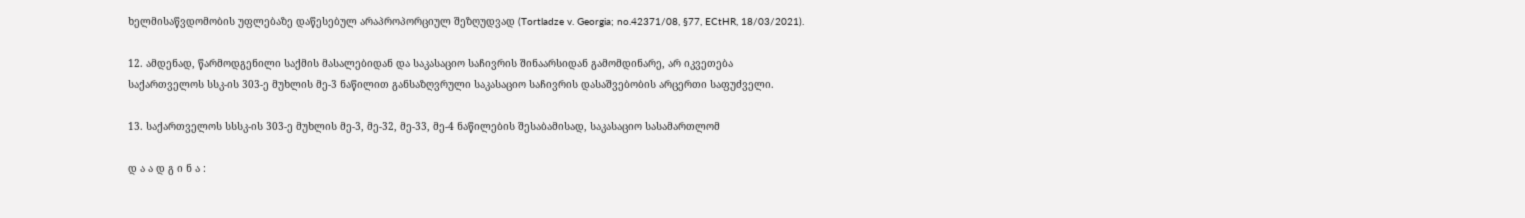ხელმისაწვდომობის უფლებაზე დაწესებულ არაპროპორციულ შეზღუდვად (Tortladze v. Georgia; no.42371/08, §77, ECtHR, 18/03/2021).

12. ამდენად, წარმოდგენილი საქმის მასალებიდან და საკასაციო საჩივრის შინაარსიდან გამომდინარე, არ იკვეთება საქართველოს სსკ-ის 303-ე მუხლის მე-3 ნაწილით განსაზღვრული საკასაციო საჩივრის დასაშვებობის არცერთი საფუძველი.

13. საქართველოს სსსკ-ის 303-ე მუხლის მე-3, მე-32, მე-33, მე-4 ნაწილების შესაბამისად, საკასაციო სასამართლომ

დ ა ა დ გ ი ნ ა :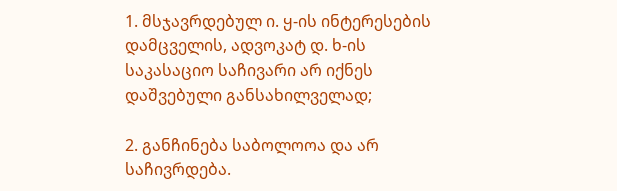1. მსჯავრდებულ ი. ყ-ის ინტერესების დამცველის, ადვოკატ დ. ხ-ის საკასაციო საჩივარი არ იქნეს დაშვებული განსახილველად;

2. განჩინება საბოლოოა და არ საჩივრდება.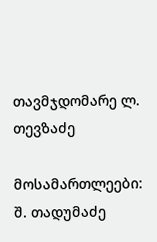თავმჯდომარე ლ. თევზაძე

მოსამართლეები: შ. თადუმაძე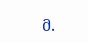მ.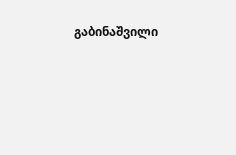გაბინაშვილი